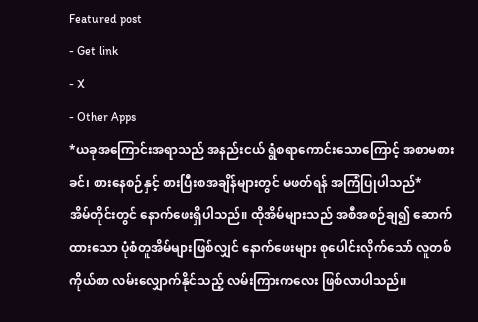Featured post
- Get link
- X
- Other Apps
*ယခုအကြောင်းအရာသည် အနည်းငယ် ရွံစရာကောင်းသောကြောင့် အစာမစားခင်၊ စားနေစဉ်နှင့် စားပြီးစအချိန်များတွင် မဖတ်ရန် အကြံပြုပါသည်*
အိမ်တိုင်းတွင် နောက်ဖေးရှိပါသည်။ ထိုအိမ်များသည် အစီအစဉ်ချ၍ ဆောက်ထားသော ပုံစံတူအိမ်များဖြစ်လျှင် နောက်ဖေးများ စုပေါင်းလိုက်သော် လူတစ်ကိုယ်စာ လမ်းလျှောက်နိုင်သည့် လမ်းကြားကလေး ဖြစ်လာပါသည်။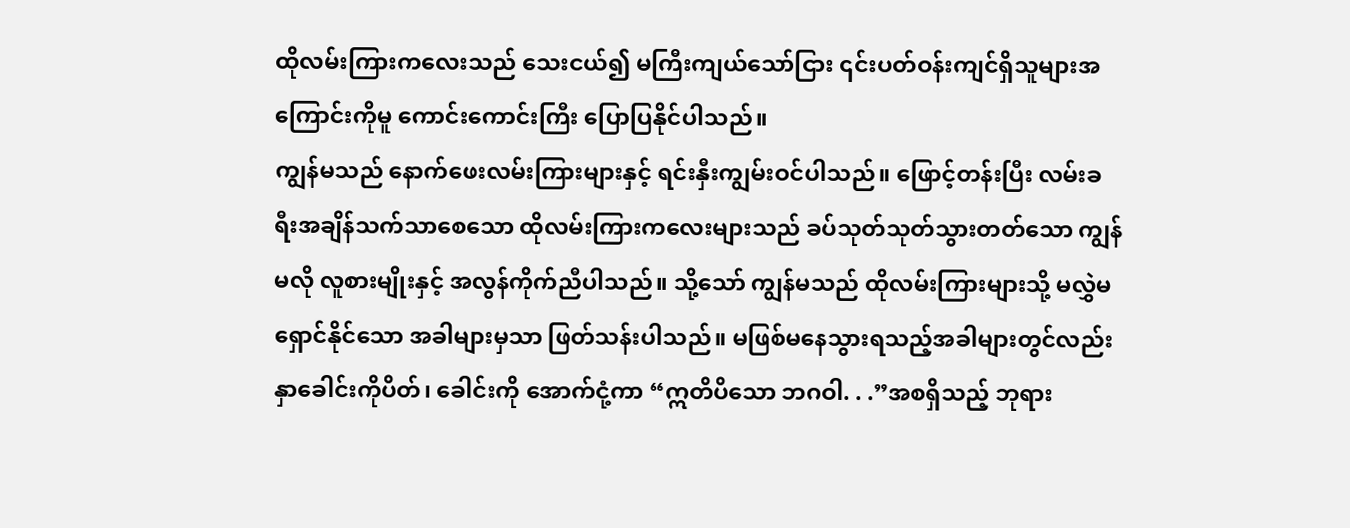ထိုလမ်းကြားကလေးသည် သေးငယ်၍ မကြီးကျယ်သော်ငြား ၎င်းပတ်ဝန်းကျင်ရှိသူများအကြောင်းကိုမူ ကောင်းကောင်းကြီး ပြောပြနိုင်ပါသည်။
ကျွန်မသည် နောက်ဖေးလမ်းကြားများနှင့် ရင်းနှီးကျွမ်းဝင်ပါသည်။ ဖြောင့်တန်းပြီး လမ်းခရီးအချိန်သက်သာစေသော ထိုလမ်းကြားကလေးများသည် ခပ်သုတ်သုတ်သွားတတ်သော ကျွန်မလို လူစားမျိုးနှင့် အလွန်ကိုက်ညီပါသည်။ သို့သော် ကျွန်မသည် ထိုလမ်းကြားများသို့ မလွှဲမရှောင်နိုင်သော အခါများမှသာ ဖြတ်သန်းပါသည်။ မဖြစ်မနေသွားရသည့်အခါများတွင်လည်း နှာခေါင်းကိုပိတ်၊ ခေါင်းကို အောက်ငုံ့ကာ “ဣတိပိသော ဘဂဝါ. . .”အစရှိသည့် ဘုရား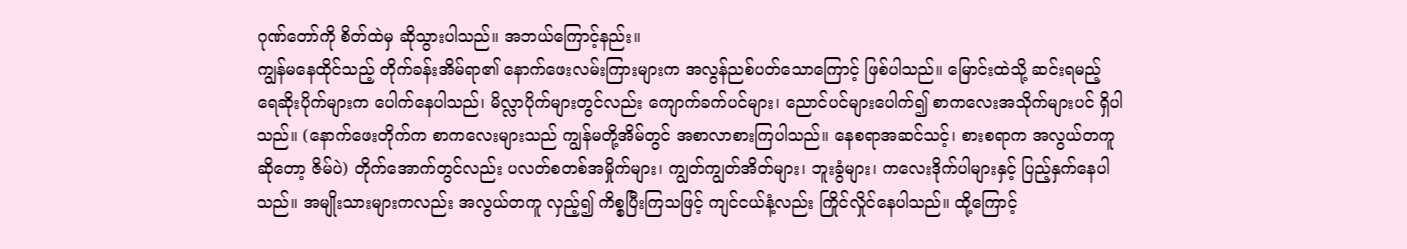ဂုဏ်တော်ကို စိတ်ထဲမှ ဆိုသွားပါသည်။ အဘယ်ကြောင့်နည်း။
ကျွန်မနေထိုင်သည့် တိုက်ခန်းအိမ်ရာ၏ နောက်ဖေးလမ်းကြားများက အလွန်ညစ်ပတ်သောကြောင့် ဖြစ်ပါသည်။ မြောင်းထဲသို့ ဆင်းရမည့် ရေဆိုးပိုက်များက ပေါက်နေပါသည်၊ မိလ္လာပိုက်များတွင်လည်း ကျောက်ခက်ပင်များ၊ ညောင်ပင်များပေါက်၍ စာကလေးအသိုက်များပင် ရှိပါသည်။ (နောက်ဖေးတိုက်က စာကလေးများသည် ကျွန်မတို့အိမ်တွင် အစာလာစားကြပါသည်။ နေစရာအဆင်သင့်၊ စားစရာက အလွယ်တကူဆိုတော့ ဇိမ်ပဲ) တိုက်အောက်တွင်လည်း ပလတ်စတစ်အမှိုက်များ၊ ကျွတ်ကျွတ်အိတ်များ၊ ဘူးခွံများ၊ ကလေးဒိုက်ပါများနှင့် ပြည့်နှက်နေပါသည်။ အမျိုးသားများကလည်း အလွယ်တကူ လှည့်၍ ကိစ္စပြီးကြသဖြင့် ကျင်ငယ်နံ့လည်း ကြိုင်လှိုင်နေပါသည်။ ထို့ကြောင့်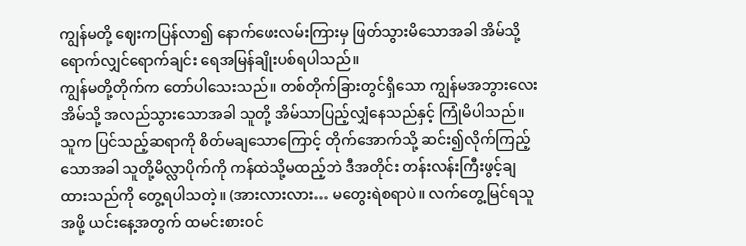ကျွန်မတို့ ဈေးကပြန်လာ၍ နောက်ဖေးလမ်းကြားမှ ဖြတ်သွားမိသောအခါ အိမ်သို့ရောက်လျှင်ရောက်ချင်း ရေအမြန်ချိုးပစ်ရပါသည်။
ကျွန်မတို့တိုက်က တော်ပါသေးသည်။ တစ်တိုက်ခြားတွင်ရှိသော ကျွန်မအဘွားလေးအိမ်သို့ အလည်သွားသောအခါ သူတို့ အိမ်သာပြည့်လျှံနေသည်နှင့် ကြုံမိပါသည်။ သူက ပြင်သည့်ဆရာကို စိတ်မချသောကြောင့် တိုက်အောက်သို့ ဆင်း၍လိုက်ကြည့်သောအခါ သူတို့မိလ္လာပိုက်ကို ကန်ထဲသို့မထည့်ဘဲ ဒီအတိုင်း တန်းလန်းကြီးဖွင့်ချထားသည်ကို တွေ့ရပါသတဲ့။ (အားလားလား… မတွေးရဲစရာပဲ။ လက်တွေ့မြင်ရသူအဖို့ ယင်းနေ့အတွက် ထမင်းစားဝင်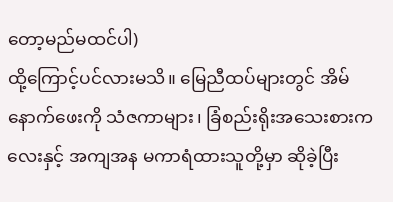တော့မည်မထင်ပါ)
ထို့ကြောင့်ပင်လားမသိ။ မြေညီထပ်များတွင် အိမ်နောက်ဖေးကို သံဇကာများ၊ ခြံစည်းရိုးအသေးစားကလေးနှင့် အကျအန မကာရံထားသူတို့မှာ ဆိုခဲ့ပြီး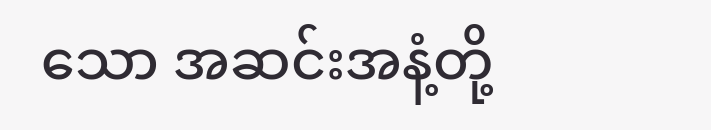သော အဆင်းအနံ့တို့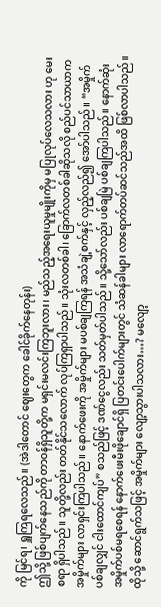ကို မြင်ရ၊ ရှူကြရလေသည်။ (အဲဒါတောင် ဈေးတွေက ခေါင်ခိုက်နေတုန်း)
ဤသို့ ဖြစ်ပျက်နေသည်ကို တာဝန်ရှိသူတို့က မရှင်းမလင်းကြဘူးလား၊ မည်သည့်အရေးယူမှုမျိုးကိုမှ မပြုလုပ်လေသလား ဟု မေးစရာ ရှိပါသည်။ သူတို့လည်း တတ်နိုင်သလောက် လုပ်ကြရှာပါသည်။ သုံးလတစ်ခါ၊ ခြောက်လတစ်ခါဆိုသလို စည်ပင်သာယာက အမှိုက်များ လာရှင်းကြပါသည်။ နောက်ဖေးကို အမှိုက်များ မပစ်ချကြရန် အသံချဲ့စက်နှင့် လှည့်လည်၍ အော်ပါသည်။ “အမှိုက်ပစ်ချလျှင် ငါးထောင်ကျပ်” စသည်ဖြင့် ဒဏ်ငွေလည်း သတ်မှတ်ပါသည်။ သို့သော်လည်း ပစ်ချမြဲ ပစ်ချကြပါသည်။ နောက်ဆုံး အမှိုက်ပစ်မရစေရန် နောက်ဖေးမီးဖိုချောင်ရှိ ပြတင်းပေါက်များတွင် သံဆန်ခါများ လာရောက်တပ်ဆင်သည်အထိ ဖြစ်လာပါသည်။
ထိုသို့ ဆောင်ရွက်သဖြင့် အမှိုက်များ လျော့သွားပါသလား…? မလျော့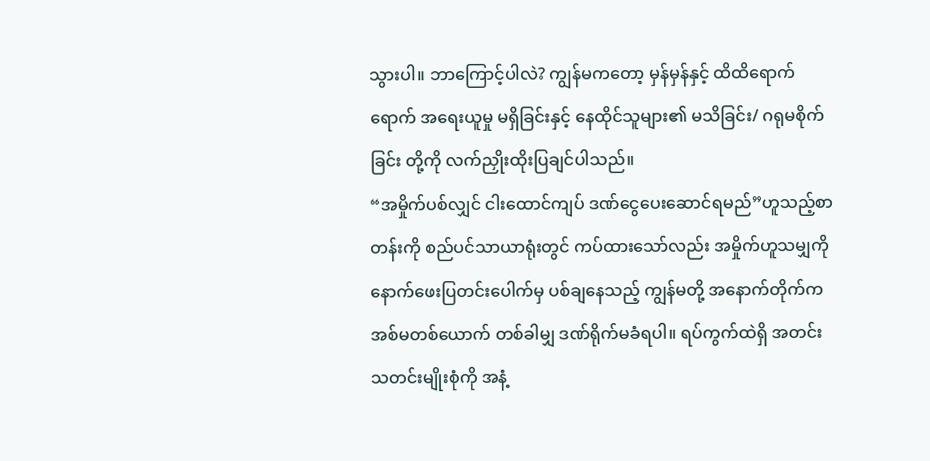သွားပါ။ ဘာကြောင့်ပါလဲ? ကျွန်မကတော့ မှန်မှန်နှင့် ထိထိရောက်ရောက် အရေးယူမှု မရှိခြင်းနှင့် နေထိုင်သူများ၏ မသိခြင်း/ ဂရုမစိုက်ခြင်း တို့ကို လက်ညှိုးထိုးပြချင်ပါသည်။
“အမှိုက်ပစ်လျှင် ငါးထောင်ကျပ် ဒဏ်ငွေပေးဆောင်ရမည်”ဟူသည့်စာတန်းကို စည်ပင်သာယာရုံးတွင် ကပ်ထားသော်လည်း အမှိုက်ဟူသမျှကို နောက်ဖေးပြတင်းပေါက်မှ ပစ်ချနေသည့် ကျွန်မတို့ အနောက်တိုက်က အစ်မတစ်ယောက် တစ်ခါမျှ ဒဏ်ရိုက်မခံရပါ။ ရပ်ကွက်ထဲရှိ အတင်းသတင်းမျိုးစုံကို အနံ့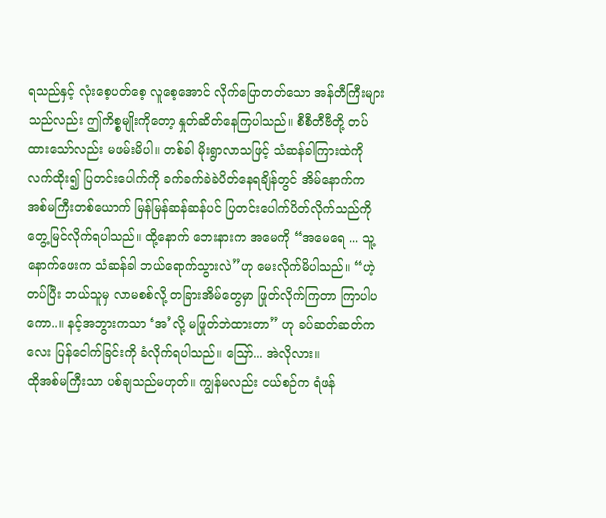ရသည်နှင့် လုံးစေ့ပတ်စေ့ လူစေ့အောင် လိုက်ပြောတတ်သော အန်တီကြီးများသည်လည်း ဤကိစ္စမျိုးကိုတော့ နှုတ်ဆိတ်နေကြပါသည်။ စီစီတီဗီတို့ တပ်ထားသော်လည်း မဖမ်းမိပါ။ တစ်ခါ မိုးရွာလာသဖြင့် သံဆန်ခါကြားထဲကို လက်ထိုး၍ ပြတင်းပေါက်ကို ခက်ခက်ခဲခဲပိတ်နေရချိန်တွင် အိမ်နောက်က အစ်မကြီးတစ်ယောက် မြန်မြန်ဆန်ဆန်ပင် ပြတင်းပေါက်ပိတ်လိုက်သည်ကို တွေ့မြင်လိုက်ရပါသည်။ ထို့နောက် ဘေးနားက အမေကို “အမေရေ ... သူ့နောက်ဖေးက သံဆန်ခါ ဘယ်ရောက်သွားလဲ”ဟု မေးလိုက်မိပါသည်။ “ဟဲ့ တပ်ပြီး ဘယ်သူမှ လာမစစ်လို့ တခြားအိမ်တွေမှာ ဖြုတ်လိုက်ကြတာ ကြာပါပကော..။ နင့်အဘွားကသာ ‘အ’လို့ မဖြုတ်ဘဲထားတာ” ဟု ခပ်ဆတ်ဆတ်ကလေး ပြန်ငေါက်ခြင်းကို ခံလိုက်ရပါသည်။ ဪ... အဲလိုလား။
ထိုအစ်မကြီးသာ ပစ်ချသည်မဟုတ်။ ကျွန်မလည်း ငယ်စဉ်က ရံဖန်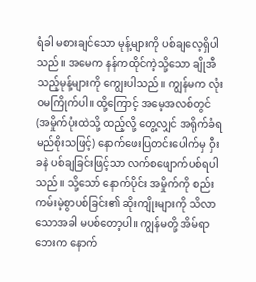ရံခါ မစားချင်သော မုန့်များကို ပစ်ချလေ့ရှိပါသည်။ အမေက နန်ကထိုင်ကဲ့သို့သော ချိုအီသည့်မုန့်များကို ကျွေးပါသည်။ ကျွန်မက လုံးဝမကြိုက်ပါ။ ထို့ကြောင့် အမေ့အလစ်တွင် (အမှိုက်ပုံးထဲသို့ ထည့်လို့ တွေ့လျှင် အရိုက်ခံရမည်စိုးသဖြင့်) နောက်ဖေးပြတင်းပေါက်မှ ဝှီးခနဲ ပစ်ချခြင်းဖြင့်သာ လက်စဖျောက်ပစ်ရပါသည်။ သို့သော် နောက်ပိုင်း အမှိုက်ကို စည်းကမ်းမဲ့စွာပစ်ခြင်း၏ ဆိုးကျိုးများကို သိလာသောအခါ မပစ်တော့ပါ။ ကျွန်မတို့ အိမ်ရာဘေးက နောက်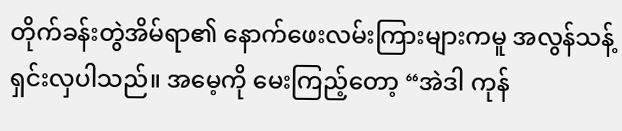တိုက်ခန်းတွဲအိမ်ရာ၏ နောက်ဖေးလမ်းကြားများကမူ အလွန်သန့်ရှင်းလှပါသည်။ အမေ့ကို မေးကြည့်တော့ “အဲဒါ ကုန်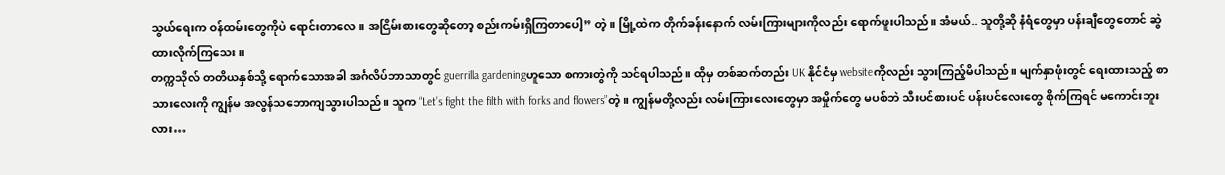သွယ်ရေးက ဝန်ထမ်းတွေကိုပဲ ရောင်းတာလေ။ အငြိမ်းစားတွေဆိုတော့ စည်းကမ်းရှိကြတာပေါ့” တဲ့။ မြို့ထဲက တိုက်ခန်းနောက် လမ်းကြားများကိုလည်း ရောက်ဖူးပါသည်။ အံမယ်.. သူတို့ဆို နံရံတွေမှာ ပန်းချီတွေတောင် ဆွဲထားလိုက်ကြသေး။
တက္ကသိုလ် တတိယနှစ်သို့ ရောက်သောအခါ အင်္ဂလိပ်ဘာသာတွင် guerrilla gardeningဟူသော စကားတွဲကို သင်ရပါသည်။ ထိုမှ တစ်ဆက်တည်း UK နိုင်ငံမှ websiteကိုလည်း သွားကြည့်မိပါသည်။ မျက်နှာဖုံးတွင် ရေးထားသည့် စာသားလေးကို ကျွန်မ အလွန်သဘောကျသွားပါသည်။ သူက “Let’s fight the filth with forks and flowers”တဲ့။ ကျွန်မတို့လည်း လမ်းကြားလေးတွေမှာ အမှိုက်တွေ မပစ်ဘဲ သီးပင်စားပင် ပန်းပင်လေးတွေ စိုက်ကြရင် မကောင်းဘူးလား…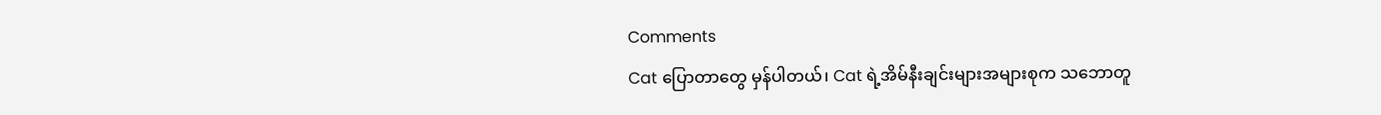Comments
Cat ပြောတာတွေ မှန်ပါတယ်၊ Cat ရဲ့အိမ်နီးချင်းများအများစုက သဘောတူ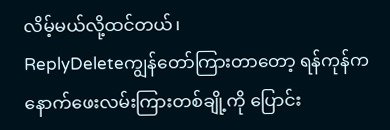လိမ့်မယ်လို့ထင်တယ်၊
ReplyDeleteကျွန်တော်ကြားတာတော့ ရန်ကုန်က နောက်ဖေးလမ်းကြားတစ်ချို့ကို ပြောင်း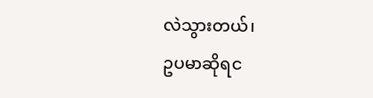လဲသွားတယ်၊
ဥပမာဆိုရင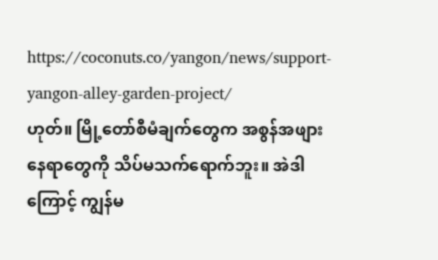https://coconuts.co/yangon/news/support-yangon-alley-garden-project/
ဟုတ်။ မြို့တော်စီမံချက်တွေက အစွန်အဖျားနေရာတွေကို သိပ်မသက်ရောက်ဘူး။ အဲဒါကြောင့် ကျွန်မ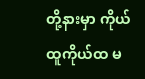တို့နားမှာ ကိုယ်ထူကိုယ်ထ မ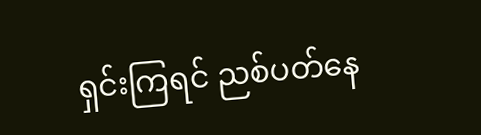ရှင်းကြရင် ညစ်ပတ်နေ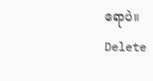ရောပဲ။
Delete